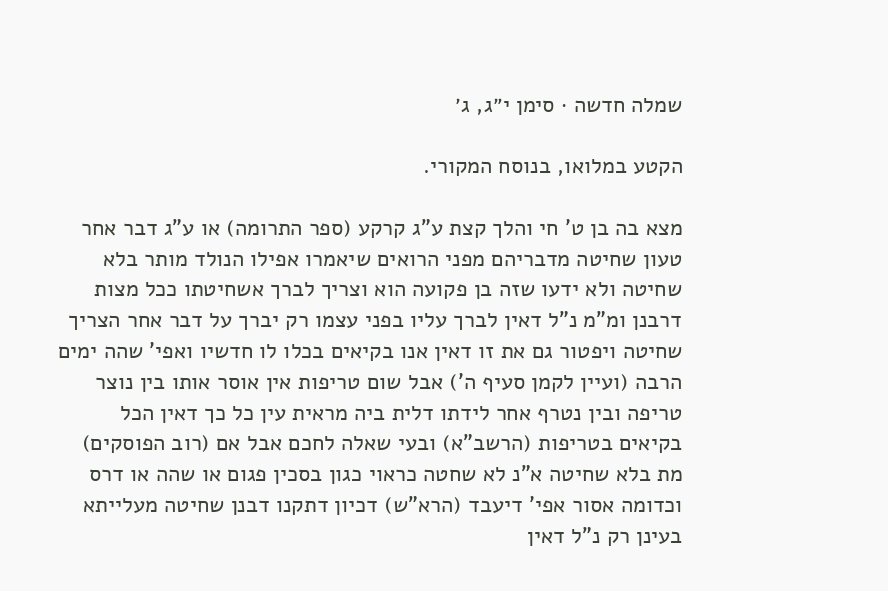שמלה חדשה · סימן י״ג, ג׳

הקטע במלואו, בנוסח המקורי.

מצא בה בן ט' חי והלך קצת ע"ג קרקע (ספר התרומה) או ע"ג דבר אחר טעון שחיטה מדבריהם מפני הרואים שיאמרו אפילו הנולד מותר בלא שחיטה ולא ידעו שזה בן פקועה הוא וצריך לברך אשחיטתו ככל מצות דרבנן ומ"מ נ"ל דאין לברך עליו בפני עצמו רק יברך על דבר אחר הצריך שחיטה ויפטור גם את זו דאין אנו בקיאים בכלו לו חדשיו ואפי' שהה ימים הרבה (ועיין לקמן סעיף ה') אבל שום טריפות אין אוסר אותו בין נוצר טריפה ובין נטרף אחר לידתו דלית ביה מראית עין כל כך דאין הכל בקיאים בטריפות (הרשב"א) ובעי שאלה לחכם אבל אם (רוב הפוסקים) מת בלא שחיטה א"נ לא שחטה כראוי כגון בסכין פגום או שהה או דרס וכדומה אסור אפי' דיעבד (הרא"ש) דכיון דתקנו דבנן שחיטה מעלייתא בעינן רק נ"ל דאין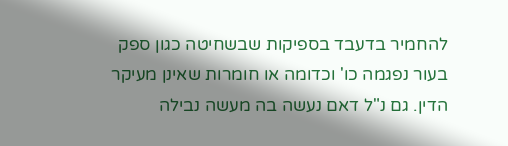להחמיר בדעבד בספיקות שבשחיטה כגון ספק בעור נפגמה כו' וכדומה או חומרות שאינן מעיקר הדין. גם נ"ל דאם נעשה בה מעשה נבילה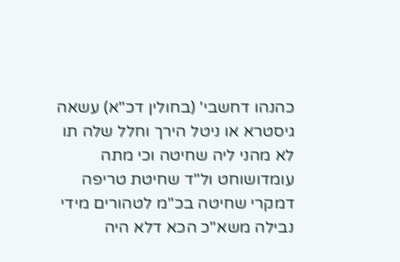כהנהו דחשבי' (בחולין דכ"א) עשאה גיסטרא או ניטל הירך וחלל שלה תו לא מהני ליה שחיטה וכי מתה עומדושוחט ול"ד שחיטת טריפה דמקרי שחיטה בכ"מ לטהורים מידי נבילה משא"כ הכא דלא היה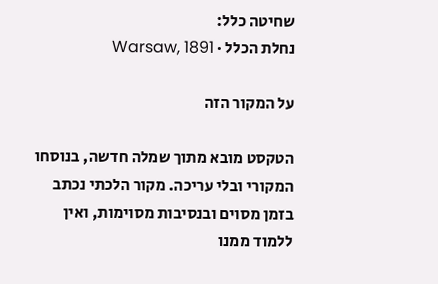שחיטה כלל:
נחלת הכלל · Warsaw, 1891

על המקור הזה

הטקסט מובא מתוך שמלה חדשה, בנוסחו המקורי ובלי עריכה. מקור הלכתי נכתב בזמן מסוים ובנסיבות מסוימות, ואין ללמוד ממנו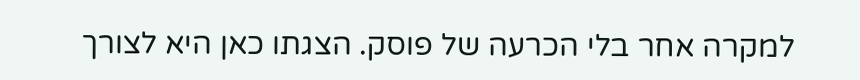למקרה אחר בלי הכרעה של פוסק. הצגתו כאן היא לצורך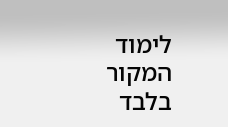לימוד המקור בלבד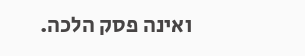ואינה פסק הלכה.